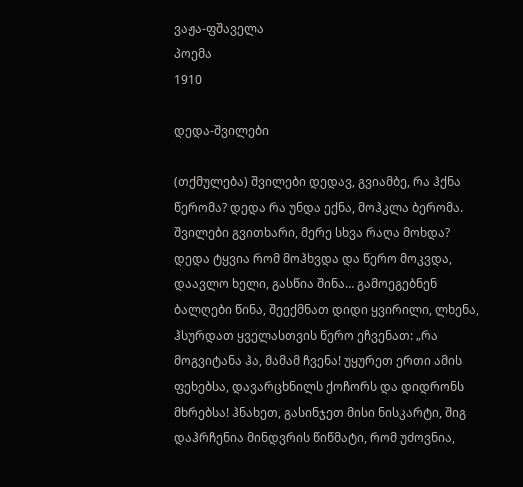ვაჟა-ფშაველა
პოემა
1910

დედა-შვილები

(თქმულება) შვილები დედავ, გვიამბე, რა ჰქნა წერომა? დედა რა უნდა ექნა, მოჰკლა ბერომა. შვილები გვითხარი, მერე სხვა რაღა მოხდა? დედა ტყვია რომ მოჰხვდა და წერო მოკვდა, დაავლო ხელი, გასწია შინა… გამოეგებნენ ბალღები წინა, შეექმნათ დიდი ყვირილი, ლხენა, ჰსურდათ ყველასთვის წერო ეჩვენათ: „რა მოგვიტანა ჰა, მამამ ჩვენა! უყურეთ ერთი ამის ფეხებსა, დავარცხნილს ქოჩორს და დიდრონს მხრებსა! ჰნახეთ, გასინჯეთ მისი ნისკარტი, შიგ დაჰრჩენია მინდვრის წიწმატი, რომ უძოვნია,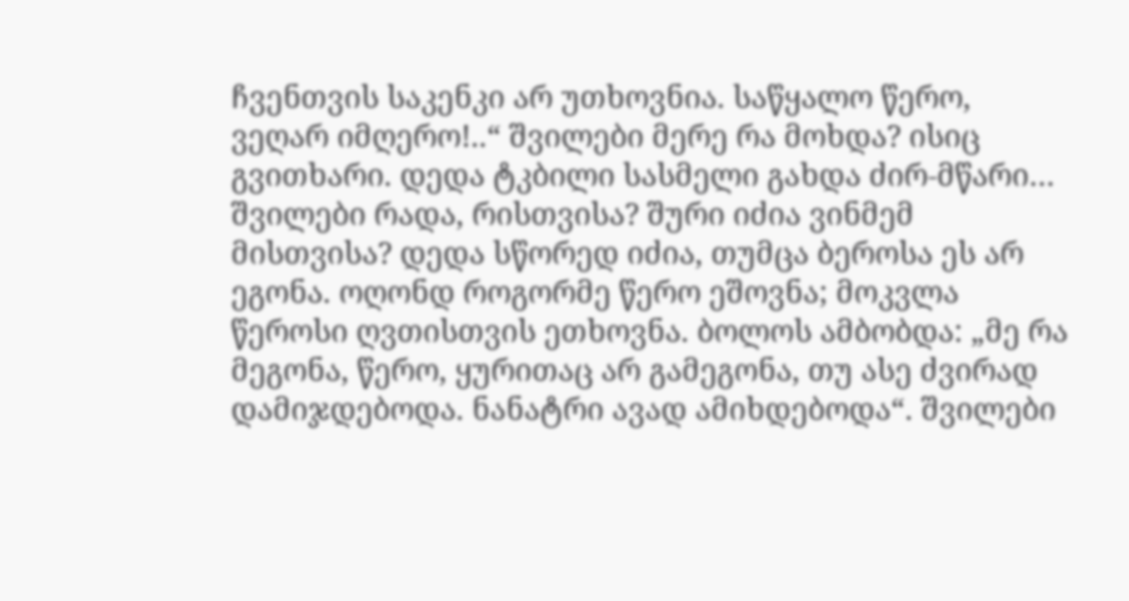ჩვენთვის საკენკი არ უთხოვნია. საწყალო წერო, ვეღარ იმღერო!..“ შვილები მერე რა მოხდა? ისიც გვითხარი. დედა ტკბილი სასმელი გახდა ძირ-მწარი… შვილები რადა, რისთვისა? შური იძია ვინმემ მისთვისა? დედა სწორედ იძია, თუმცა ბეროსა ეს არ ეგონა. ოღონდ როგორმე წერო ეშოვნა; მოკვლა წეროსი ღვთისთვის ეთხოვნა. ბოლოს ამბობდა: „მე რა მეგონა, წერო, ყურითაც არ გამეგონა, თუ ასე ძვირად დამიჯდებოდა. ნანატრი ავად ამიხდებოდა“. შვილები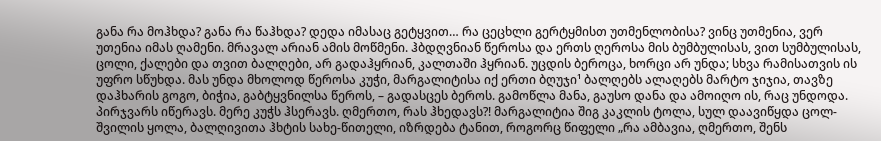განა რა მოჰხდა? განა რა წაჰხდა? დედა იმასაც გეტყვით… რა ცეცხლი გერტყმისთ უთმენლობისა? ვინც უთმენია, ვერ უთენია იმას ღამენი. მრავალ არიან ამის მოწმენი. ჰბდღვნიან წეროსა და ერთს ღეროსა მის ბუმბულისას, ვით სუმბულისას, ცოლი, ქალები და თვით ბალღები, არ გადაჰყრიან, კალთაში ჰყრიან. უცდის ბეროცა, ხორცი არ უნდა; სხვა რამისათვის ის უფრო სწუხდა. მას უნდა მხოლოდ წეროსა კუჭი, მარგალიტისა იქ ერთი ბღუჯი¹ ბალღებს ალაღებს მარტო ჯიჯია, თავზე დაჰხარის გოგო, ბიჭია, გაბტყვნილსა წეროს, – გადასცეს ბეროს. გამოწლა მანა, გაუსო დანა და ამოიღო ის, რაც უნდოდა. პირჯვარს იწერავს. მერე კუჭს ჰსერავს. ღმერთო, რას ჰხედავს?! მარგალიტია შიგ კაკლის ტოლა, სულ დაავიწყდა ცოლ-შვილის ყოლა, ბალღივითა ჰხტის სახე-წითელი, იზრდება ტანით, როგორც წიფელი „რა ამბავია, ღმერთო, შენს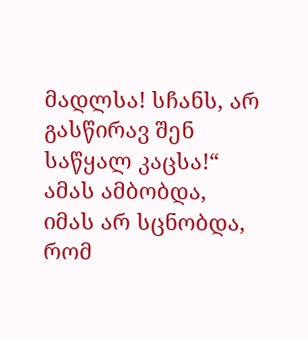მადლსა! სჩანს, არ გასწირავ შენ საწყალ კაცსა!“ ამას ამბობდა, იმას არ სცნობდა, რომ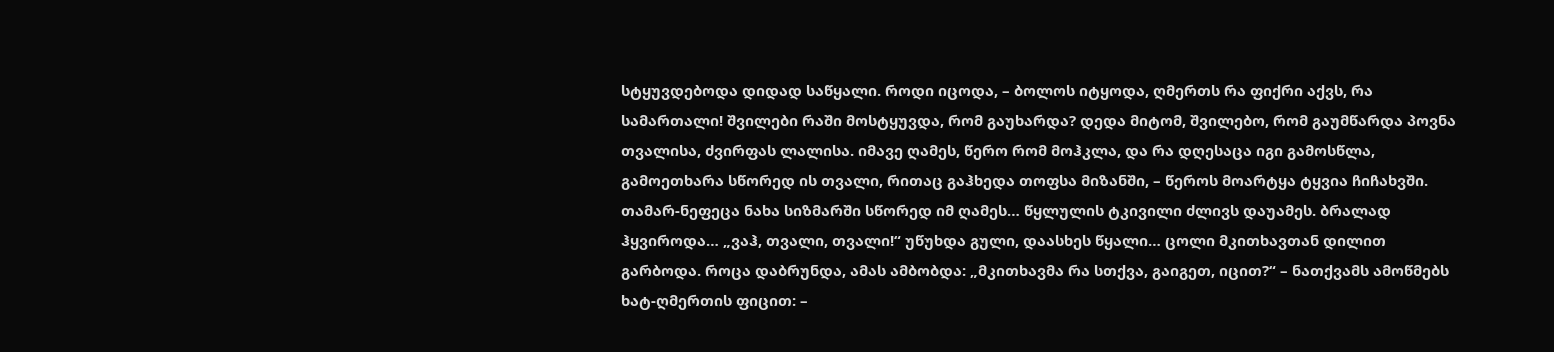სტყუვდებოდა დიდად საწყალი. როდი იცოდა, – ბოლოს იტყოდა, ღმერთს რა ფიქრი აქვს, რა სამართალი! შვილები რაში მოსტყუვდა, რომ გაუხარდა? დედა მიტომ, შვილებო, რომ გაუმწარდა პოვნა თვალისა, ძვირფას ლალისა. იმავე ღამეს, წერო რომ მოჰკლა, და რა დღესაცა იგი გამოსწლა, გამოეთხარა სწორედ ის თვალი, რითაც გაჰხედა თოფსა მიზანში, – წეროს მოარტყა ტყვია ჩიჩახვში. თამარ-ნეფეცა ნახა სიზმარში სწორედ იმ ღამეს… წყლულის ტკივილი ძლივს დაუამეს. ბრალად ჰყვიროდა… „ვაჰ, თვალი, თვალი!“ უწუხდა გული, დაასხეს წყალი… ცოლი მკითხავთან დილით გარბოდა. როცა დაბრუნდა, ამას ამბობდა: „მკითხავმა რა სთქვა, გაიგეთ, იცით?“ – ნათქვამს ამოწმებს ხატ-ღმერთის ფიცით: –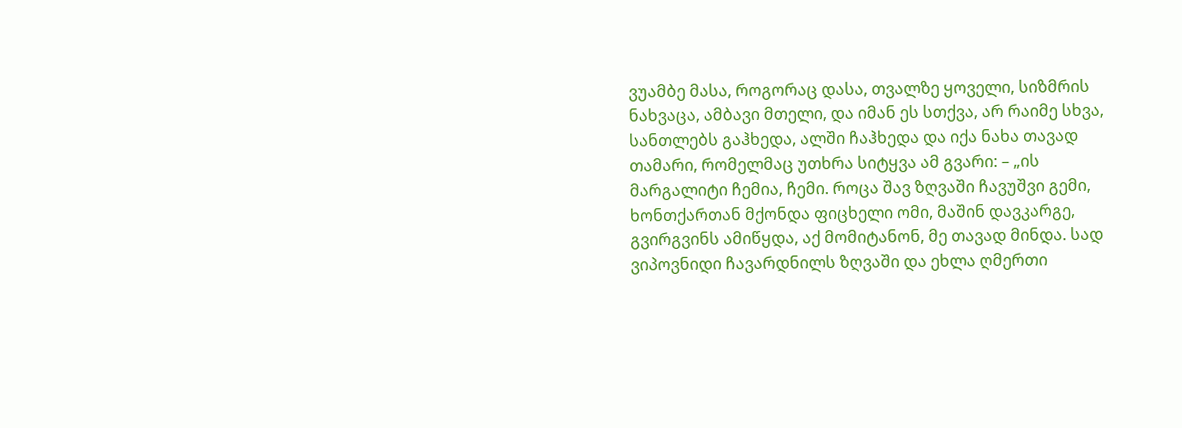ვუამბე მასა, როგორაც დასა, თვალზე ყოველი, სიზმრის ნახვაცა, ამბავი მთელი, და იმან ეს სთქვა, არ რაიმე სხვა, სანთლებს გაჰხედა, ალში ჩაჰხედა და იქა ნახა თავად თამარი, რომელმაც უთხრა სიტყვა ამ გვარი: – „ის მარგალიტი ჩემია, ჩემი. როცა შავ ზღვაში ჩავუშვი გემი, ხონთქართან მქონდა ფიცხელი ომი, მაშინ დავკარგე, გვირგვინს ამიწყდა, აქ მომიტანონ, მე თავად მინდა. სად ვიპოვნიდი ჩავარდნილს ზღვაში და ეხლა ღმერთი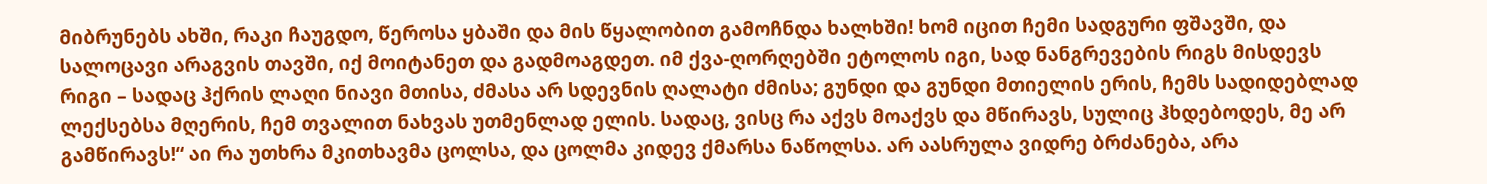მიბრუნებს ახში, რაკი ჩაუგდო, წეროსა ყბაში და მის წყალობით გამოჩნდა ხალხში! ხომ იცით ჩემი სადგური ფშავში, და სალოცავი არაგვის თავში, იქ მოიტანეთ და გადმოაგდეთ. იმ ქვა-ღორღებში ეტოლოს იგი, სად ნანგრევების რიგს მისდევს რიგი – სადაც ჰქრის ლაღი ნიავი მთისა, ძმასა არ სდევნის ღალატი ძმისა; გუნდი და გუნდი მთიელის ერის, ჩემს სადიდებლად ლექსებსა მღერის, ჩემ თვალით ნახვას უთმენლად ელის. სადაც, ვისც რა აქვს მოაქვს და მწირავს, სულიც ჰხდებოდეს, მე არ გამწირავს!“ აი რა უთხრა მკითხავმა ცოლსა, და ცოლმა კიდევ ქმარსა ნაწოლსა. არ აასრულა ვიდრე ბრძანება, არა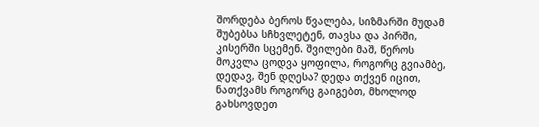შორდება ბეროს წვალება, სიზმარში მუდამ შუბებსა სჩხვლეტენ, თავსა და პირში, კისერში სცემენ. შვილები მაშ, წეროს მოკვლა ცოდვა ყოფილა, როგორც გვიამბე, დედავ, შენ დღესა? დედა თქვენ იცით, ნათქვამს როგორც გაიგებთ, მხოლოდ გახსოვდეთ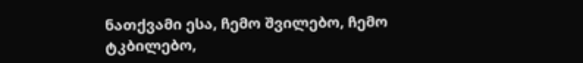ნათქვამი ესა, ჩემო შვილებო, ჩემო ტკბილებო,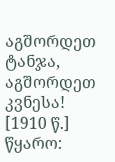აგშორდეთ ტანჯა, აგშორდეთ კვნესა! [1910 წ.]
წყარო: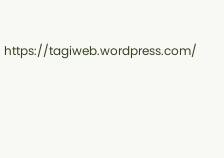https://tagiweb.wordpress.com/